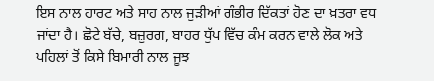ਇਸ ਨਾਲ ਹਾਰਟ ਅਤੇ ਸਾਹ ਨਾਲ ਜੁੜੀਆਂ ਗੰਭੀਰ ਦਿੱਕਤਾਂ ਹੋਣ ਦਾ ਖ਼ਤਰਾ ਵਧ ਜਾਂਦਾ ਹੈ। ਛੋਟੇ ਬੱਚੇ, ਬਜ਼ੁਰਗ, ਬਾਹਰ ਧੁੱਪ ਵਿੱਚ ਕੰਮ ਕਰਨ ਵਾਲੇ ਲੋਕ ਅਤੇ ਪਹਿਲਾਂ ਤੋਂ ਕਿਸੇ ਬਿਮਾਰੀ ਨਾਲ ਜੂਝ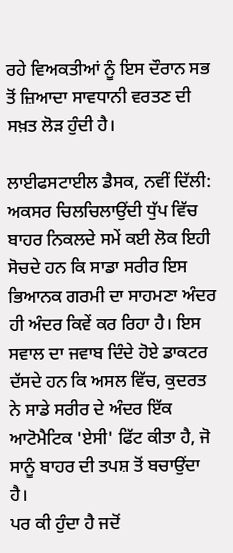ਰਹੇ ਵਿਅਕਤੀਆਂ ਨੂੰ ਇਸ ਦੌਰਾਨ ਸਭ ਤੋਂ ਜ਼ਿਆਦਾ ਸਾਵਧਾਨੀ ਵਰਤਣ ਦੀ ਸਖ਼ਤ ਲੋੜ ਹੁੰਦੀ ਹੈ।

ਲਾਈਫਸਟਾਈਲ ਡੈਸਕ, ਨਵੀਂ ਦਿੱਲੀ: ਅਕਸਰ ਚਿਲਚਿਲਾਉਂਦੀ ਧੁੱਪ ਵਿੱਚ ਬਾਹਰ ਨਿਕਲਦੇ ਸਮੇਂ ਕਈ ਲੋਕ ਇਹੀ ਸੋਚਦੇ ਹਨ ਕਿ ਸਾਡਾ ਸਰੀਰ ਇਸ ਭਿਆਨਕ ਗਰਮੀ ਦਾ ਸਾਹਮਣਾ ਅੰਦਰ ਹੀ ਅੰਦਰ ਕਿਵੇਂ ਕਰ ਰਿਹਾ ਹੈ। ਇਸ ਸਵਾਲ ਦਾ ਜਵਾਬ ਦਿੰਦੇ ਹੋਏ ਡਾਕਟਰ ਦੱਸਦੇ ਹਨ ਕਿ ਅਸਲ ਵਿੱਚ, ਕੁਦਰਤ ਨੇ ਸਾਡੇ ਸਰੀਰ ਦੇ ਅੰਦਰ ਇੱਕ ਆਟੋਮੈਟਿਕ 'ਏਸੀ' ਫਿੱਟ ਕੀਤਾ ਹੈ, ਜੋ ਸਾਨੂੰ ਬਾਹਰ ਦੀ ਤਪਸ਼ ਤੋਂ ਬਚਾਉਂਦਾ ਹੈ।
ਪਰ ਕੀ ਹੁੰਦਾ ਹੈ ਜਦੋਂ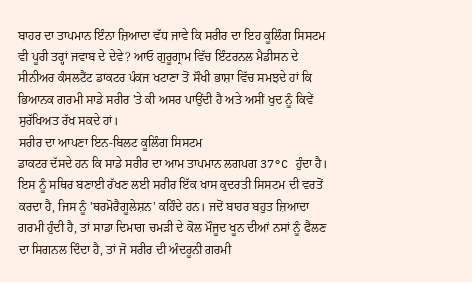ਬਾਹਰ ਦਾ ਤਾਪਮਾਨ ਇੰਨਾ ਜ਼ਿਆਦਾ ਵੱਧ ਜਾਵੇ ਕਿ ਸਰੀਰ ਦਾ ਇਹ ਕੂਲਿੰਗ ਸਿਸਟਮ ਵੀ ਪੂਰੀ ਤਰ੍ਹਾਂ ਜਵਾਬ ਦੇ ਦੇਵੇ? ਆਓ ਗੁਰੂਗ੍ਰਾਮ ਵਿੱਚ ਇੰਟਰਨਲ ਮੈਡੀਸਨ ਦੇ ਸੀਨੀਅਰ ਕੰਸਲਟੈਂਟ ਡਾਕਟਰ ਪੰਕਜ ਖਟਾਣਾ ਤੋਂ ਸੌਖੀ ਭਾਸ਼ਾ ਵਿੱਚ ਸਮਝਦੇ ਹਾਂ ਕਿ ਭਿਆਨਕ ਗਰਮੀ ਸਾਡੇ ਸਰੀਰ 'ਤੇ ਕੀ ਅਸਰ ਪਾਉਂਦੀ ਹੈ ਅਤੇ ਅਸੀਂ ਖੁਦ ਨੂੰ ਕਿਵੇਂ ਸੁਰੱਖਿਅਤ ਰੱਖ ਸਕਦੇ ਹਾਂ।
ਸਰੀਰ ਦਾ ਆਪਣਾ ਇਨ-ਬਿਲਟ ਕੂਲਿੰਗ ਸਿਸਟਮ
ਡਾਕਟਰ ਦੱਸਦੇ ਹਨ ਕਿ ਸਾਡੇ ਸਰੀਰ ਦਾ ਆਮ ਤਾਪਮਾਨ ਲਗਪਗ 37°C ਹੁੰਦਾ ਹੈ। ਇਸ ਨੂੰ ਸਥਿਰ ਬਣਾਈ ਰੱਖਣ ਲਈ ਸਰੀਰ ਇੱਕ ਖਾਸ ਕੁਦਰਤੀ ਸਿਸਟਮ ਦੀ ਵਰਤੋਂ ਕਰਦਾ ਹੈ, ਜਿਸ ਨੂੰ 'ਥਰਮੋਰੈਗੂਲੇਸ਼ਨ' ਕਹਿੰਦੇ ਹਨ। ਜਦੋਂ ਬਾਹਰ ਬਹੁਤ ਜ਼ਿਆਦਾ ਗਰਮੀ ਹੁੰਦੀ ਹੈ, ਤਾਂ ਸਾਡਾ ਦਿਮਾਗ ਚਮੜੀ ਦੇ ਕੋਲ ਮੌਜੂਦ ਖੂਨ ਦੀਆਂ ਨਸਾਂ ਨੂੰ ਫੈਲਣ ਦਾ ਸਿਗਨਲ ਦਿੰਦਾ ਹੈ, ਤਾਂ ਜੋ ਸਰੀਰ ਦੀ ਅੰਦਰੂਨੀ ਗਰਮੀ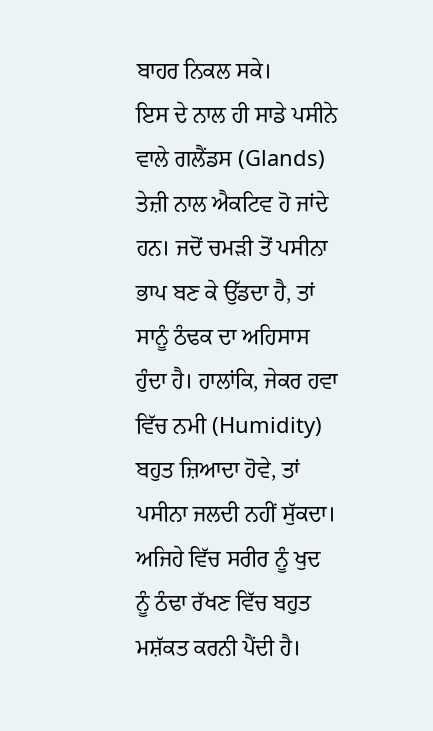ਬਾਹਰ ਨਿਕਲ ਸਕੇ।
ਇਸ ਦੇ ਨਾਲ ਹੀ ਸਾਡੇ ਪਸੀਨੇ ਵਾਲੇ ਗਲੈਂਡਸ (Glands) ਤੇਜ਼ੀ ਨਾਲ ਐਕਟਿਵ ਹੋ ਜਾਂਦੇ ਹਨ। ਜਦੋਂ ਚਮੜੀ ਤੋਂ ਪਸੀਨਾ ਭਾਪ ਬਣ ਕੇ ਉੱਡਦਾ ਹੈ, ਤਾਂ ਸਾਨੂੰ ਠੰਢਕ ਦਾ ਅਹਿਸਾਸ ਹੁੰਦਾ ਹੈ। ਹਾਲਾਂਕਿ, ਜੇਕਰ ਹਵਾ ਵਿੱਚ ਨਮੀ (Humidity) ਬਹੁਤ ਜ਼ਿਆਦਾ ਹੋਵੇ, ਤਾਂ ਪਸੀਨਾ ਜਲਦੀ ਨਹੀਂ ਸੁੱਕਦਾ। ਅਜਿਹੇ ਵਿੱਚ ਸਰੀਰ ਨੂੰ ਖੁਦ ਨੂੰ ਠੰਢਾ ਰੱਖਣ ਵਿੱਚ ਬਹੁਤ ਮਸ਼ੱਕਤ ਕਰਨੀ ਪੈਂਦੀ ਹੈ।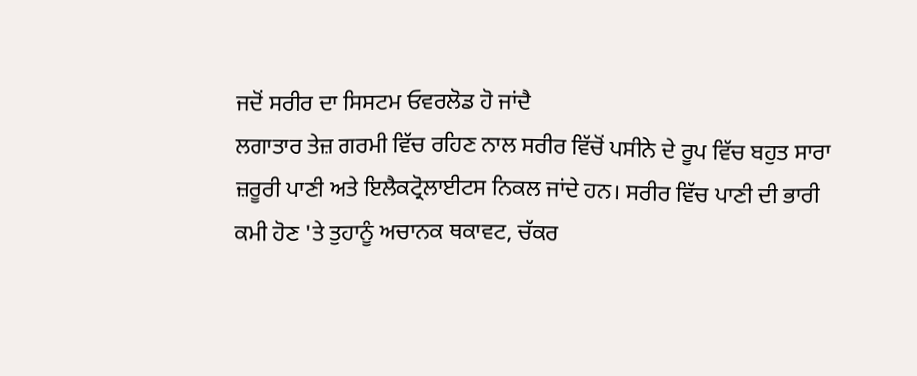ਜਦੋਂ ਸਰੀਰ ਦਾ ਸਿਸਟਮ ਓਵਰਲੋਡ ਹੋ ਜਾਂਦੈ
ਲਗਾਤਾਰ ਤੇਜ਼ ਗਰਮੀ ਵਿੱਚ ਰਹਿਣ ਨਾਲ ਸਰੀਰ ਵਿੱਚੋਂ ਪਸੀਨੇ ਦੇ ਰੂਪ ਵਿੱਚ ਬਹੁਤ ਸਾਰਾ ਜ਼ਰੂਰੀ ਪਾਣੀ ਅਤੇ ਇਲੈਕਟ੍ਰੋਲਾਈਟਸ ਨਿਕਲ ਜਾਂਦੇ ਹਨ। ਸਰੀਰ ਵਿੱਚ ਪਾਣੀ ਦੀ ਭਾਰੀ ਕਮੀ ਹੋਣ 'ਤੇ ਤੁਹਾਨੂੰ ਅਚਾਨਕ ਥਕਾਵਟ, ਚੱਕਰ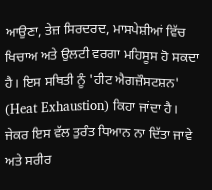ਆਉਣਾ, ਤੇਜ਼ ਸਿਰਦਰਦ, ਮਾਸਪੇਸ਼ੀਆਂ ਵਿੱਚ ਖਿਚਾਅ ਅਤੇ ਉਲਟੀ ਵਰਗਾ ਮਹਿਸੂਸ ਹੋ ਸਕਦਾ ਹੈ। ਇਸ ਸਥਿਤੀ ਨੂੰ 'ਹੀਟ ਐਗਜ਼ੌਸਟਸ਼ਨ' (Heat Exhaustion) ਕਿਹਾ ਜਾਂਦਾ ਹੈ।
ਜੇਕਰ ਇਸ ਵੱਲ ਤੁਰੰਤ ਧਿਆਨ ਨਾ ਦਿੱਤਾ ਜਾਵੇ ਅਤੇ ਸਰੀਰ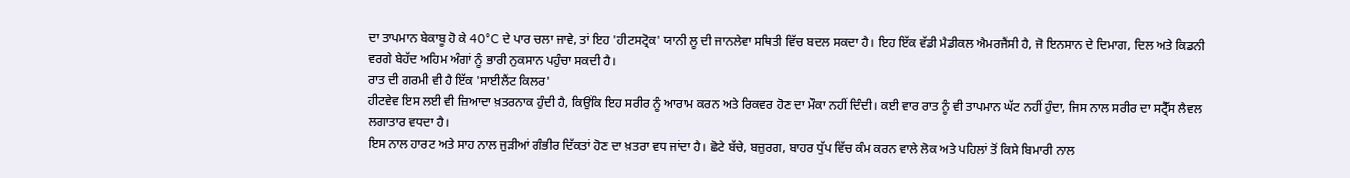ਦਾ ਤਾਪਮਾਨ ਬੇਕਾਬੂ ਹੋ ਕੇ 40°C ਦੇ ਪਾਰ ਚਲਾ ਜਾਵੇ, ਤਾਂ ਇਹ 'ਹੀਟਸਟ੍ਰੋਕ' ਯਾਨੀ ਲੂ ਦੀ ਜਾਨਲੇਵਾ ਸਥਿਤੀ ਵਿੱਚ ਬਦਲ ਸਕਦਾ ਹੈ। ਇਹ ਇੱਕ ਵੱਡੀ ਮੈਡੀਕਲ ਐਮਰਜੈਂਸੀ ਹੈ, ਜੋ ਇਨਸਾਨ ਦੇ ਦਿਮਾਗ, ਦਿਲ ਅਤੇ ਕਿਡਨੀ ਵਰਗੇ ਬੇਹੱਦ ਅਹਿਮ ਅੰਗਾਂ ਨੂੰ ਭਾਰੀ ਨੁਕਸਾਨ ਪਹੁੰਚਾ ਸਕਦੀ ਹੈ।
ਰਾਤ ਦੀ ਗਰਮੀ ਵੀ ਹੈ ਇੱਕ 'ਸਾਈਲੈਂਟ ਕਿਲਰ'
ਹੀਟਵੇਵ ਇਸ ਲਈ ਵੀ ਜ਼ਿਆਦਾ ਖ਼ਤਰਨਾਕ ਹੁੰਦੀ ਹੈ, ਕਿਉਂਕਿ ਇਹ ਸਰੀਰ ਨੂੰ ਆਰਾਮ ਕਰਨ ਅਤੇ ਰਿਕਵਰ ਹੋਣ ਦਾ ਮੌਕਾ ਨਹੀਂ ਦਿੰਦੀ। ਕਈ ਵਾਰ ਰਾਤ ਨੂੰ ਵੀ ਤਾਪਮਾਨ ਘੱਟ ਨਹੀਂ ਹੁੰਦਾ, ਜਿਸ ਨਾਲ ਸਰੀਰ ਦਾ ਸਟ੍ਰੈੱਸ ਲੈਵਲ ਲਗਾਤਾਰ ਵਧਦਾ ਹੈ।
ਇਸ ਨਾਲ ਹਾਰਟ ਅਤੇ ਸਾਹ ਨਾਲ ਜੁੜੀਆਂ ਗੰਭੀਰ ਦਿੱਕਤਾਂ ਹੋਣ ਦਾ ਖ਼ਤਰਾ ਵਧ ਜਾਂਦਾ ਹੈ। ਛੋਟੇ ਬੱਚੇ, ਬਜ਼ੁਰਗ, ਬਾਹਰ ਧੁੱਪ ਵਿੱਚ ਕੰਮ ਕਰਨ ਵਾਲੇ ਲੋਕ ਅਤੇ ਪਹਿਲਾਂ ਤੋਂ ਕਿਸੇ ਬਿਮਾਰੀ ਨਾਲ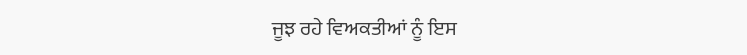ਜੂਝ ਰਹੇ ਵਿਅਕਤੀਆਂ ਨੂੰ ਇਸ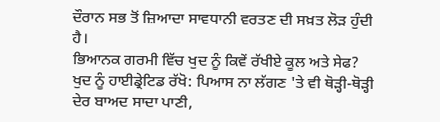ਦੌਰਾਨ ਸਭ ਤੋਂ ਜ਼ਿਆਦਾ ਸਾਵਧਾਨੀ ਵਰਤਣ ਦੀ ਸਖ਼ਤ ਲੋੜ ਹੁੰਦੀ ਹੈ।
ਭਿਆਨਕ ਗਰਮੀ ਵਿੱਚ ਖੁਦ ਨੂੰ ਕਿਵੇਂ ਰੱਖੀਏ ਕੂਲ ਅਤੇ ਸੇਫ?
ਖੁਦ ਨੂੰ ਹਾਈਡ੍ਰੇਟਿਡ ਰੱਖੋ: ਪਿਆਸ ਨਾ ਲੱਗਣ 'ਤੇ ਵੀ ਥੋੜ੍ਹੀ-ਥੋੜ੍ਹੀ ਦੇਰ ਬਾਅਦ ਸਾਦਾ ਪਾਣੀ,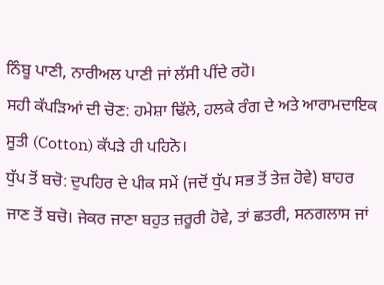ਨਿੰਬੂ ਪਾਣੀ, ਨਾਰੀਅਲ ਪਾਣੀ ਜਾਂ ਲੱਸੀ ਪੀਂਦੇ ਰਹੋ।
ਸਹੀ ਕੱਪੜਿਆਂ ਦੀ ਚੋਣ: ਹਮੇਸ਼ਾ ਢਿੱਲੇ, ਹਲਕੇ ਰੰਗ ਦੇ ਅਤੇ ਆਰਾਮਦਾਇਕ ਸੂਤੀ (Cotton) ਕੱਪੜੇ ਹੀ ਪਹਿਨੋ।
ਧੁੱਪ ਤੋਂ ਬਚੋ: ਦੁਪਹਿਰ ਦੇ ਪੀਕ ਸਮੇਂ (ਜਦੋਂ ਧੁੱਪ ਸਭ ਤੋਂ ਤੇਜ਼ ਹੋਵੇ) ਬਾਹਰ ਜਾਣ ਤੋਂ ਬਚੋ। ਜੇਕਰ ਜਾਣਾ ਬਹੁਤ ਜ਼ਰੂਰੀ ਹੋਵੇ, ਤਾਂ ਛਤਰੀ, ਸਨਗਲਾਸ ਜਾਂ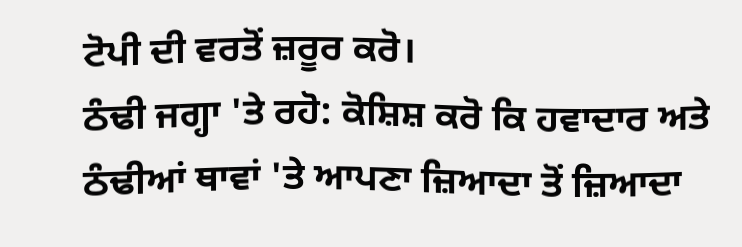ਟੋਪੀ ਦੀ ਵਰਤੋਂ ਜ਼ਰੂਰ ਕਰੋ।
ਠੰਢੀ ਜਗ੍ਹਾ 'ਤੇ ਰਹੋ: ਕੋਸ਼ਿਸ਼ ਕਰੋ ਕਿ ਹਵਾਦਾਰ ਅਤੇ ਠੰਢੀਆਂ ਥਾਵਾਂ 'ਤੇ ਆਪਣਾ ਜ਼ਿਆਦਾ ਤੋਂ ਜ਼ਿਆਦਾ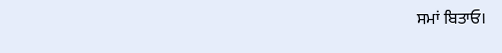ਸਮਾਂ ਬਿਤਾਓ।